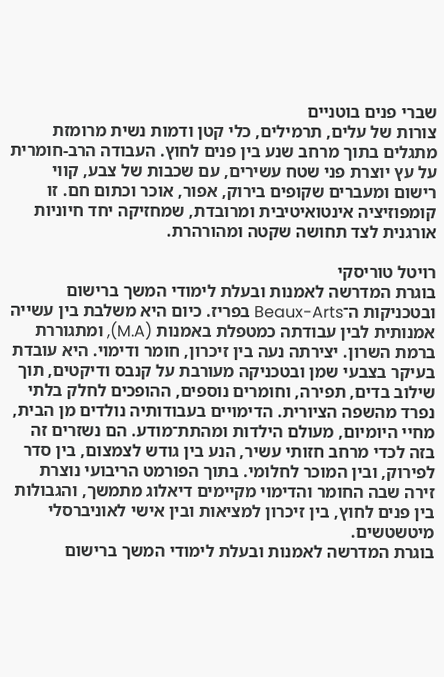שברי פנים בוטניים
צורות של עלים, תרמילים, כלי קטן ודמות נשית מרומזת מתגלים בתוך מרחב שנע בין פנים לחוץ. העבודה הרב-חומרית על עץ יוצרת פני שטח עשירים, עם שכבות של צבע, קווי רישום ומעברים שקופים בירוק, אפור, אוכר וכתום חם. זו קומפוזיציה אינטואיטיבית ומרובדת, שמחזיקה יחד חיוניות אורגנית לצד תחושה שקטה ומהורהרת.

רויטל טוריסקי
בוגרת המדרשה לאמנות ובעלת לימודי המשך ברישום ובטכניקות ה־Beaux-Arts בפריז. כיום היא משלבת בין עשייה אמנותית לבין עבודתה כמטפלת באמנות (M.A), ומתגוררת ברמת השרון. יצירתה נעה בין זיכרון, חומר ודימוי. היא עובדת בעיקר בצבעי שמן ובטכניקה מעורבת על קנבס ודיקטים, תוך שילוב בדים, תפירה, וחומרים נוספים, ההופכים לחלק בלתי נפרד מהשפה הציורית. הדימויים בעבודותיה נולדים מן הבית, מחיי היומיום, מעולם הילדות ומהתת־מודע. הם נשזרים זה בזה לכדי מרחב חזותי עשיר, הנע בין גודש לצמצום, בין סדר לפירוק, ובין המוכר לחלומי. בתוך הפורמט הריבועי נוצרת זירה שבה החומר והדימוי מקיימים דיאלוג מתמשך, והגבולות בין פנים לחוץ, בין זיכרון למציאות ובין אישי לאוניברסלי מיטשטשים.
בוגרת המדרשה לאמנות ובעלת לימודי המשך ברישום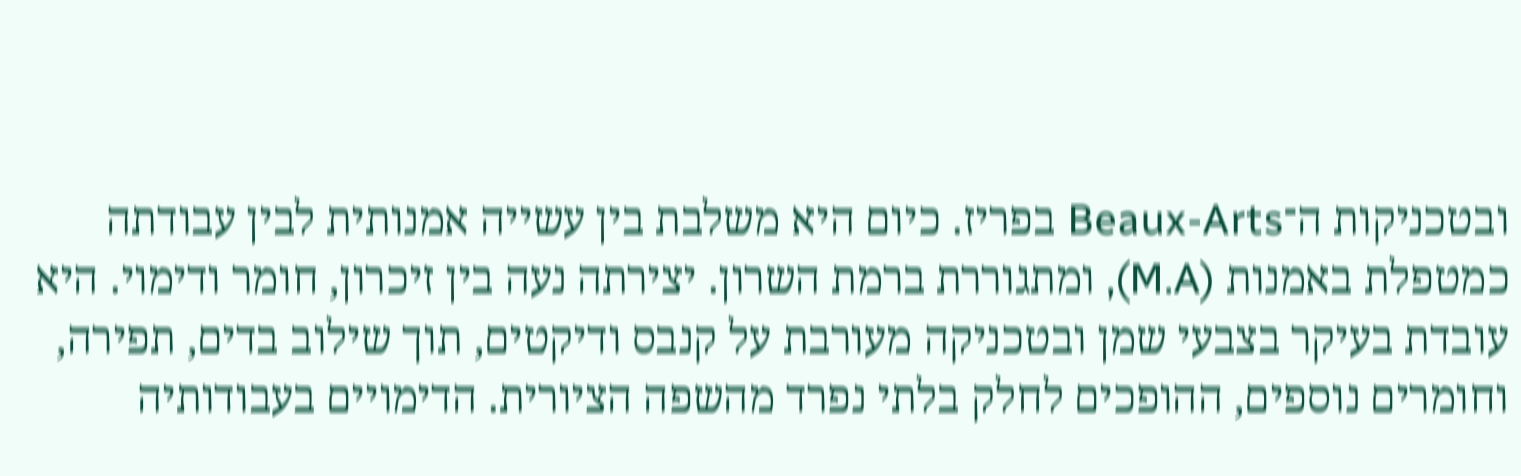ובטכניקות ה־Beaux-Arts בפריז. כיום היא משלבת בין עשייה אמנותית לבין עבודתה כמטפלת באמנות (M.A), ומתגוררת ברמת השרון. יצירתה נעה בין זיכרון, חומר ודימוי. היא עובדת בעיקר בצבעי שמן ובטכניקה מעורבת על קנבס ודיקטים, תוך שילוב בדים, תפירה, וחומרים נוספים, ההופכים לחלק בלתי נפרד מהשפה הציורית. הדימויים בעבודותיה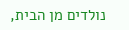נולדים מן הבית,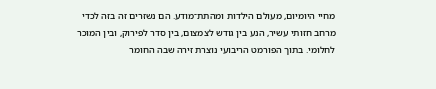מחיי היומיום, מעולם הילדות ומהתת־מודע. הם נשזרים זה בזה לכדי מרחב חזותי עשיר, הנע בין גודש לצמצום, בין סדר לפירוק, ובין המוכר לחלומי. בתוך הפורמט הריבועי נוצרת זירה שבה החומר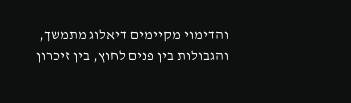והדימוי מקיימים דיאלוג מתמשך, והגבולות בין פנים לחוץ, בין זיכרון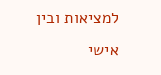למציאות ובין אישי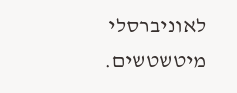לאוניברסלי מיטשטשים.